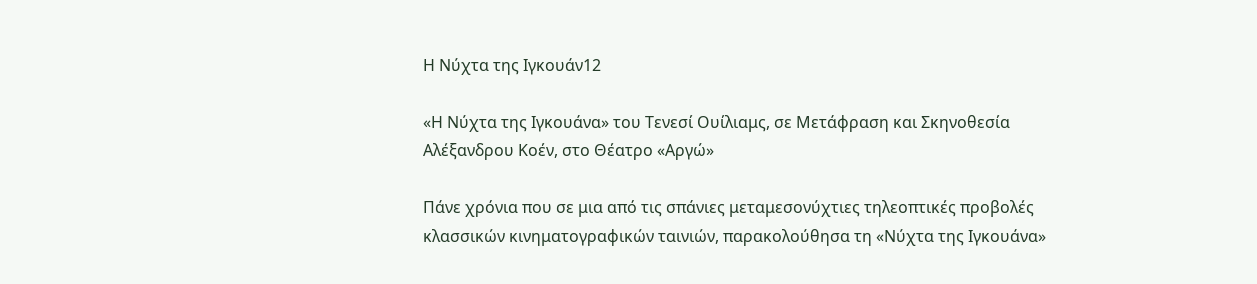Η Νύχτα της Ιγκουάν12

«Η Νύχτα της Ιγκουάνα» του Τενεσί Ουίλιαμς, σε Μετάφραση και Σκηνοθεσία
Αλέξανδρου Κοέν, στο Θέατρο «Αργώ»

Πάνε χρόνια που σε μια από τις σπάνιες μεταμεσονύχτιες τηλεοπτικές προβολές
κλασσικών κινηματογραφικών ταινιών, παρακολούθησα τη «Νύχτα της Ιγκουάνα»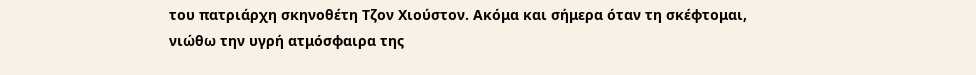του πατριάρχη σκηνοθέτη Τζον Χιούστον. Ακόμα και σήμερα όταν τη σκέφτομαι,
νιώθω την υγρή ατμόσφαιρα της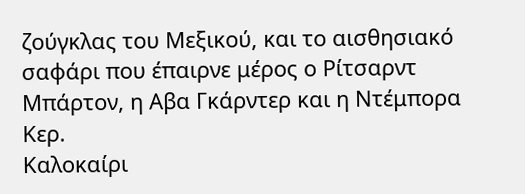ζούγκλας του Μεξικού, και το αισθησιακό
σαφάρι που έπαιρνε μέρος ο Ρίτσαρντ Μπάρτον, η Αβα Γκάρντερ και η Ντέμπορα
Κερ.
Καλοκαίρι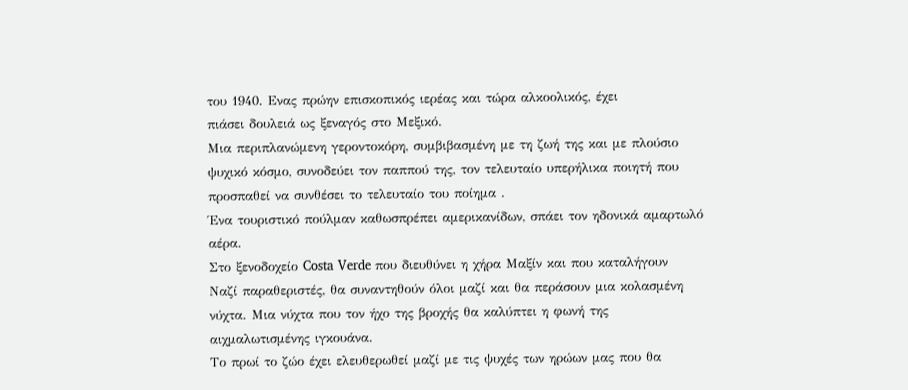του 1940. Ενας πρώην επισκοπικός ιερέας και τώρα αλκοολικός, έχει
πιάσει δουλειά ως ξεναγός στο Μεξικό.
Μια περιπλανώμενη γεροντοκόρη, συμβιβασμένη με τη ζωή της και με πλούσιο
ψυχικό κόσμο, συνοδεύει τον παππού της, τον τελευταίο υπερήλικα ποιητή που
προσπαθεί να συνθέσει το τελευταίο του ποίημα .
Ένα τουριστικό πούλμαν καθωσπρέπει αμερικανίδων, σπάει τον ηδονικά αμαρτωλό
αέρα.
Στο ξενοδοχείο Costa Verde που διευθύνει η χήρα Μαξίν και που καταλήγουν
Ναζί παραθεριστές, θα συναντηθούν όλοι μαζί και θα περάσουν μια κολασμένη
νύχτα. Μια νύχτα που τον ήχο της βροχής θα καλύπτει η φωνή της
αιχμαλωτισμένης ιγκουάνα.
Το πρωί το ζώο έχει ελευθερωθεί μαζί με τις ψυχές των ηρώων μας που θα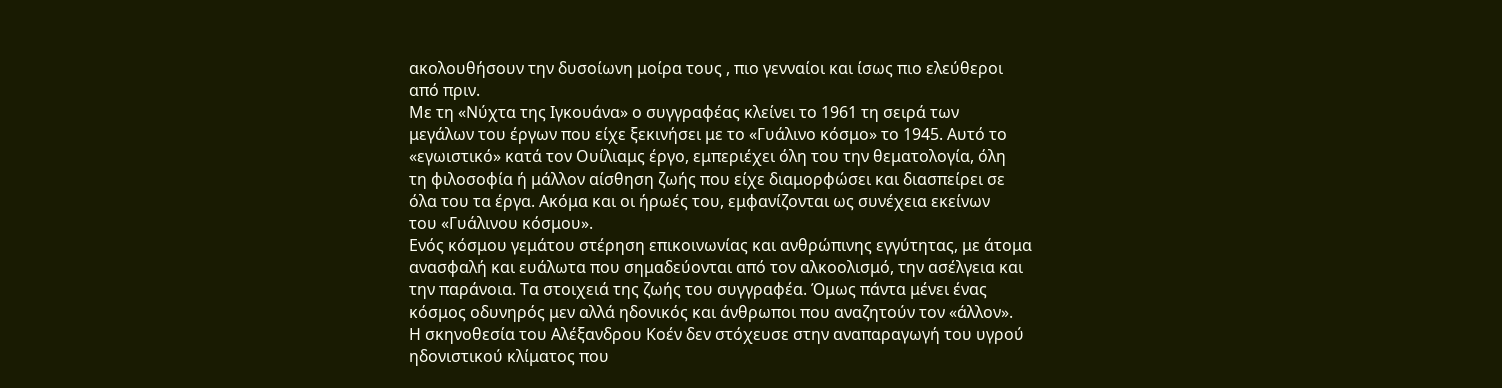ακολουθήσουν την δυσοίωνη μοίρα τους , πιο γενναίοι και ίσως πιο ελεύθεροι
από πριν.
Με τη «Νύχτα της Ιγκουάνα» ο συγγραφέας κλείνει το 1961 τη σειρά των
μεγάλων του έργων που είχε ξεκινήσει με το «Γυάλινο κόσμο» το 1945. Αυτό το
«εγωιστικό» κατά τον Ουίλιαμς έργο, εμπεριέχει όλη του την θεματολογία, όλη
τη φιλοσοφία ή μάλλον αίσθηση ζωής που είχε διαμορφώσει και διασπείρει σε
όλα του τα έργα. Ακόμα και οι ήρωές του, εμφανίζονται ως συνέχεια εκείνων
του «Γυάλινου κόσμου».
Ενός κόσμου γεμάτου στέρηση επικοινωνίας και ανθρώπινης εγγύτητας, με άτομα
ανασφαλή και ευάλωτα που σημαδεύονται από τον αλκοολισμό, την ασέλγεια και
την παράνοια. Τα στοιχειά της ζωής του συγγραφέα. Όμως πάντα μένει ένας
κόσμος οδυνηρός μεν αλλά ηδονικός και άνθρωποι που αναζητούν τον «άλλον».
Η σκηνοθεσία του Αλέξανδρου Κοέν δεν στόχευσε στην αναπαραγωγή του υγρού
ηδονιστικού κλίματος που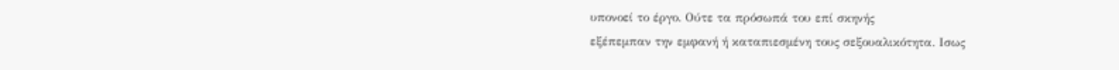υπονοεί το έργο. Ούτε τα πρόσωπά του επί σκηνής
εξέπεμπαν την εμφανή ή καταπιεσμένη τους σεξουαλικότητα. Ισως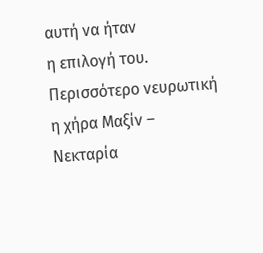αυτή να ήταν
η επιλογή του. Περισσότερο νευρωτική η χήρα Μαξίν – Νεκταρία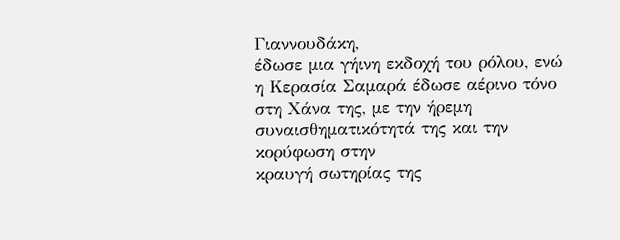Γιαννουδάκη,
έδωσε μια γήινη εκδοχή του ρόλου, ενώ η Κερασία Σαμαρά έδωσε αέρινο τόνο
στη Χάνα της, με την ήρεμη συναισθηματικότητά της και την κορύφωση στην
κραυγή σωτηρίας της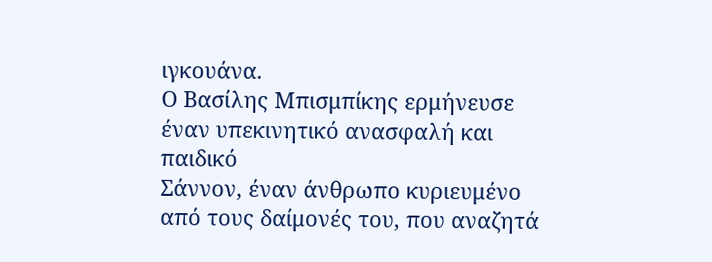ιγκουάνα.
Ο Βασίλης Μπισμπίκης ερμήνευσε έναν υπεκινητικό ανασφαλή και παιδικό
Σάννον, έναν άνθρωπο κυριευμένο από τους δαίμονές του, που αναζητά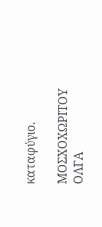καταφύγιο.

ΜΟΣΧΟΧΩΡΙΤΟΥ ΟΛΓΑ